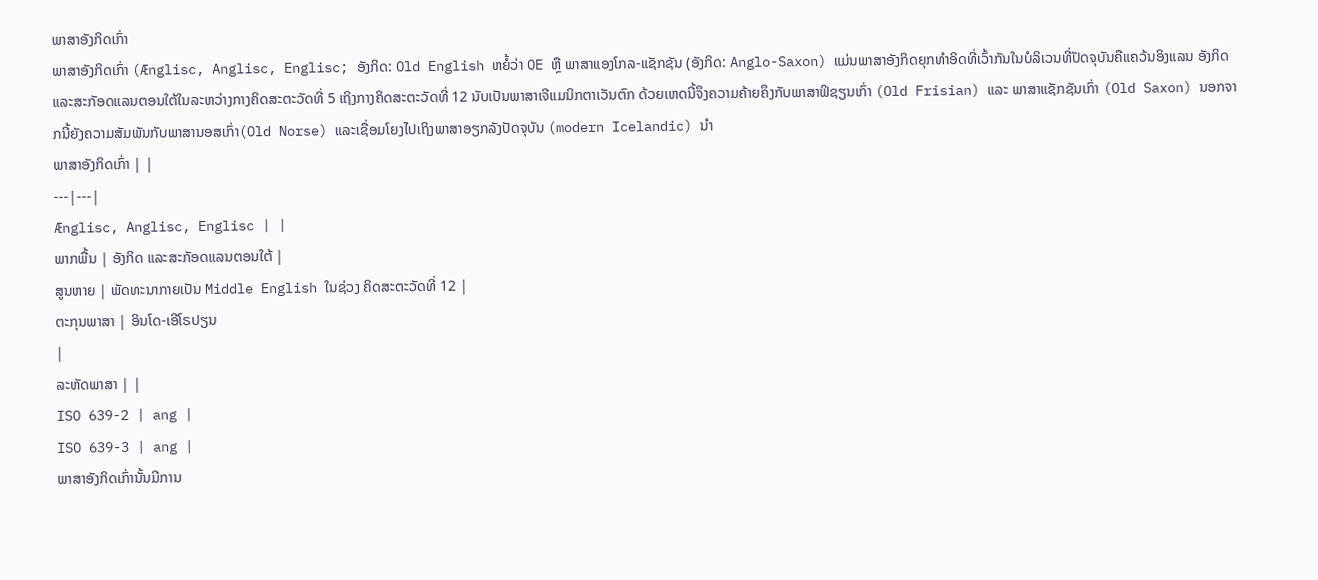ພາສາອັງກິດເກົ່າ
ພາສາອັງກິດເກົ່າ (Ænglisc, Anglisc, Englisc; ອັງກິດ: Old English ຫຍໍ້ວ່າ OE ຫຼື ພາສາແອງໂກລ-ແຊັກຊັນ (ອັງກິດ: Anglo-Saxon) ແມ່ນພາສາອັງກິດຍຸກທຳອິດທີ່ເວົ້າກັນໃນບໍລິເວນທີ່ປັດຈຸບັນຄືແຄວ້ນອິງແລນ ອັງກິດແລະສະກັອດແລນຕອນໃຕ້ໃນລະຫວ່າງກາງຄິດສະຕະວັດທີ່ 5 ເຖິງກາງຄິດສະຕະວັດທີ່ 12 ນັບເປັນພາສາເຈີແມນິກຕາເວັນຕົກ ດ້ວຍເຫດນີ້ຈຶງຄວາມຄ້າຍຄຶງກັບພາສາຟິຊຽນເກົ່າ (Old Frisian) ແລະ ພາສາແຊັກຊັນເກົ່າ (Old Saxon) ນອກຈາກນີ້ຍັງຄວາມສັມພັນກັບພາສານອສເກົ່າ(Old Norse) ແລະເຊື່ອມໂຍງໄປເຖິງພາສາອຽກລັງປັດຈຸບັນ (modern Icelandic) ນຳ
ພາສາອັງກິດເກົ່າ | |
---|---|
Ænglisc, Anglisc, Englisc | |
ພາກພື້ນ | ອັງກິດ ແລະສະກັອດແລນຕອນໃຕ້ |
ສູນຫາຍ | ພັດທະນາກາຍເປັນ Middle English ໃນຊ່ວງ ຄິດສະຕະວັດທີ່ 12 |
ຕະກຸນພາສາ | ອິນໂດ-ເອີໂຣປຽນ
|
ລະຫັດພາສາ | |
ISO 639-2 | ang |
ISO 639-3 | ang |
ພາສາອັງກິດເກົ່ານັ້ນມີການ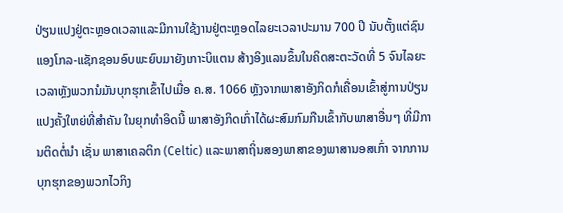ປ່ຽນແປງຢູ່ຕະຫຼອດເວລາແລະມີການໃຊ້ງານຢູ່ຕະຫຼອດໄລຍະເວລາປະມານ 700 ປີ ນັບຕັ້ງແຕ່ຊົນແອງໂກລ-ແຊັກຊອນອົບພະຍົບມາຍັງເກາະບິແຕນ ສ້າງອິງແລນຂຶ້ນໃນຄິດສະຕະວັດທີ່ 5 ຈົນໄລຍະເວລາຫຼັງພວກນໍມັນບຸກຮຸກເຂົ້າໄປເມື່ອ ຄ.ສ. 1066 ຫຼັງຈາກພາສາອັງກິດກໍເຄື່ອນເຂົ້າສູ່ການປ່ຽນແປງຄັ້ງໃຫຍ່ທີ່ສຳຄັນ ໃນຍຸກທຳອິດນີ້ ພາສາອັງກິດເກົ່າໄດ້ຜະສົມກົມກືນເຂົ້າກັບພາສາອື່ນໆ ທີ່ມີການຕິດຕໍ່ນຳ ເຊັ່ນ ພາສາເຄລຕິກ (Celtic) ແລະພາສາຖິ່ນສອງພາສາຂອງພາສານອສເກົ່າ ຈາກການບຸກຮຸກຂອງພວກໄວກິງ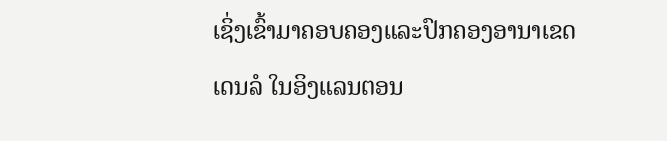ເຊິ່ງເຂົ້າມາຄອບຄອງແລະປົກຄອງອານາເຂດເດນລໍ ໃນອິງແລນຕອນ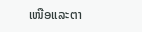ເໜືອແລະຕາ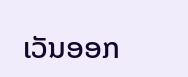ເວັນອອກ